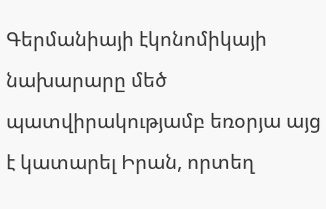Գերմանիայի էկոնոմիկայի նախարարը մեծ պատվիրակությամբ եռօրյա այց է կատարել Իրան, որտեղ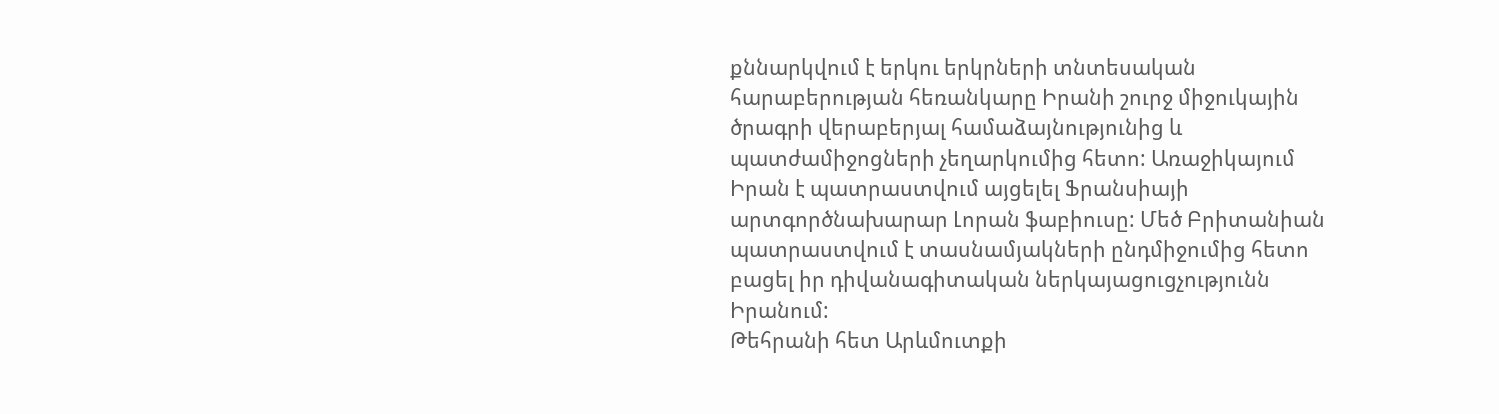քննարկվում է երկու երկրների տնտեսական հարաբերության հեռանկարը Իրանի շուրջ միջուկային ծրագրի վերաբերյալ համաձայնությունից և պատժամիջոցների չեղարկումից հետո: Առաջիկայում Իրան է պատրաստվում այցելել Ֆրանսիայի արտգործնախարար Լորան ֆաբիուսը: Մեծ Բրիտանիան պատրաստվում է տասնամյակների ընդմիջումից հետո բացել իր դիվանագիտական ներկայացուցչությունն Իրանում:
Թեհրանի հետ Արևմուտքի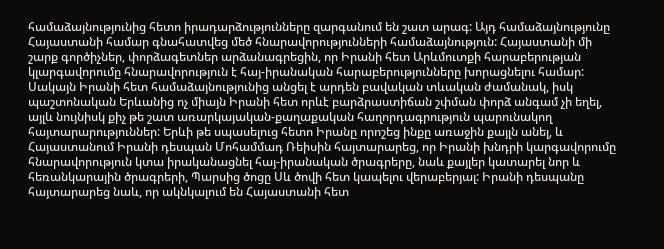համաձայնությունից հետո իրադարձությունները զարգանում են շատ արագ: Այդ համաձայնությունը Հայաստանի համար գնահատվեց մեծ հնարավորությունների համաձայնություն: Հայաստանի մի շարք գործիչներ, փորձագետներ արձանագրեցին, որ Իրանի հետ Արևմուտքի հարաբերության կլարգավորումը հնարավորություն է հայ-իրանական հարաբերությունները խորացնելու համար: Սակայն Իրանի հետ համաձայնությունից անցել է արդեն բավական տևական ժամանակ, իսկ պաշտոնական Երևանից ոչ միայն Իրանի հետ որևէ բարձրաստիճան շփման փորձ անգամ չի եղել, այլև նույնիսկ քիչ թե շատ առարկայական-քաղաքական հաղորդագրություն պարունակող հայտարարություններ: Երևի թե սպասելուց հետո Իրանը որոշեց ինքը առաջին քայլն անել, և Հայաստանում Իրանի դեսպան Մոհամմադ Ռեիսին հայտարարեց, որ Իրանի խնդրի կարգավորումը հնարավորություն կտա իրականացնել հայ-իրանական ծրագրերը, նաև քայլեր կատարել նոր և հեռանկարային ծրագրերի, Պարսից ծոցը Սև ծովի հետ կապելու վերաբերյալ: Իրանի դեսպանը հայտարարեց նաև, որ ակնկալում են Հայաստանի հետ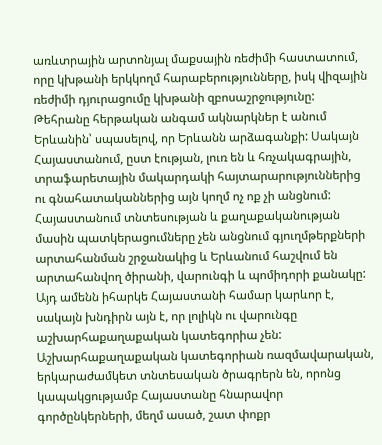առևտրային արտոնյալ մաքսային ռեժիմի հաստատում, որը կխթանի երկկողմ հարաբերությունները, իսկ վիզային ռեժիմի դյուրացումը կխթանի զբոսաշրջությունը:
Թեհրանը հերթական անգամ ակնարկներ է անում Երևանին՝ սպասելով, որ Երևանն արձագանքի: Սակայն Հայաստանում, ըստ էության, լուռ են և հռչակագրային, տրաֆարետային մակարդակի հայտարարություններից ու գնահատականներից այն կողմ ոչ ոք չի անցնում: Հայաստանում տնտեսության և քաղաքականության մասին պատկերացումները չեն անցնում գյուղմթերքների արտահանման շրջանակից և Երևանում հաշվում են արտահանվող ծիրանի, վարունգի և պոմիդորի քանակը:
Այդ ամենն իհարկե Հայաստանի համար կարևոր է, սակայն խնդիրն այն է, որ լոլիկն ու վարունգը աշխարհաքաղաքական կատեգորիա չեն: Աշխարհաքաղաքական կատեգորիան ռազմավարական, երկարաժամկետ տնտեսական ծրագրերն են, որոնց կապակցությամբ Հայաստանը հնարավոր գործընկերների, մեղմ ասած, շատ փոքր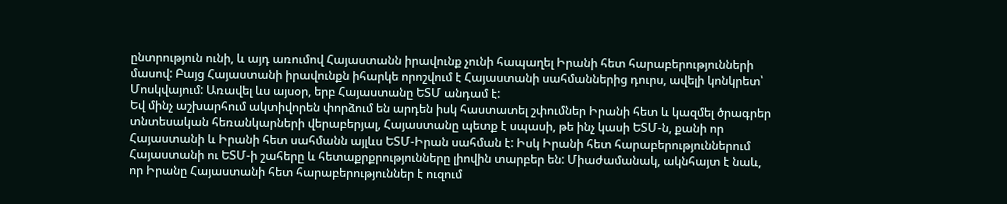ընտրություն ունի, և այդ առումով Հայաստանն իրավունք չունի հապաղել Իրանի հետ հարաբերությունների մասով: Բայց Հայաստանի իրավունքն իհարկե որոշվում է Հայաստանի սահմաններից դուրս, ավելի կոնկրետ՝ Մոսկվայում: Առավել ևս այսօր, երբ Հայաստանը ԵՏՄ անդամ է:
Եվ մինչ աշխարհում ակտիվորեն փորձում են արդեն իսկ հաստատել շփումներ Իրանի հետ և կազմել ծրագրեր տնտեսական հեռանկարների վերաբերյալ, Հայաստանը պետք է սպասի, թե ինչ կասի ԵՏՄ-ն, քանի որ Հայաստանի և Իրանի հետ սահմանն այլևս ԵՏՄ-Իրան սահման է: Իսկ Իրանի հետ հարաբերություններում Հայաստանի ու ԵՏՄ-ի շահերը և հետաքրքրությունները լիովին տարբեր են: Միաժամանակ, ակնհայտ է նաև, որ Իրանը Հայաստանի հետ հարաբերություններ է ուզում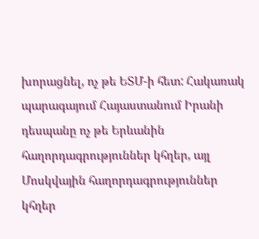խորացնել, ոչ թե ԵՏՄ-ի հետ: Հակառակ պարագայում Հայաստանում Իրանի դեսպանը ոչ թե Երևանին հաղորդագրություններ կհղեր, այլ Մոսկվային հաղորդագրություններ կհղեր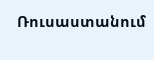Ռուսաստանում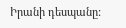Իրանի դեսպանը: